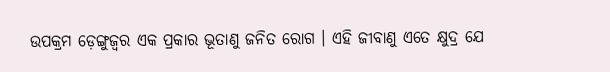ଉପକ୍ରମ ଡ଼େଙ୍ଗୁଜ୍ଵର ଏକ ପ୍ରକାର ଭୂତାଣୁ ଜନିତ ରୋଗ । ଏହି ଜୀବାଣୁ ଏତେ କ୍ଷୁଦ୍ର ଯେ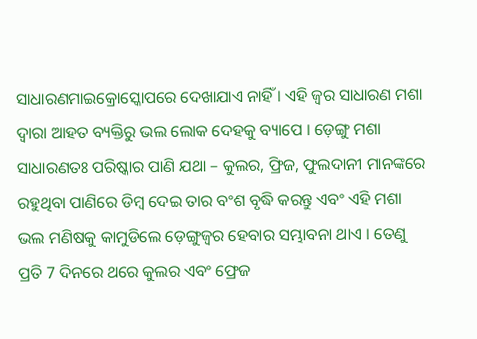ସାଧାରଣମାଇକ୍ରୋସ୍କୋପରେ ଦେଖାଯାଏ ନାହିଁ । ଏହି ଜ୍ଵର ସାଧାରଣ ମଶା ଦ୍ଵାରା ଆହତ ବ୍ୟକ୍ତିରୁ ଭଲ ଲୋକ ଦେହକୁ ବ୍ୟାପେ । ଡ଼େଙ୍ଗୁ ମଶା ସାଧାରଣତଃ ପରିଷ୍କାର ପାଣି ଯଥା – କୁଲର, ଫ୍ରିଜ, ଫୁଲଦାନୀ ମାନଙ୍କରେ ରହୁଥିବା ପାଣିରେ ଡିମ୍ବ ଦେଇ ତାର ବଂଶ ବୃଦ୍ଧି କରନ୍ତୁ ଏବଂ ଏହି ମଶା ଭଲ ମଣିଷକୁ କାମୁଡିଲେ ଡ଼େଙ୍ଗୁଜ୍ଵର ହେବାର ସମ୍ଭାବନା ଥାଏ । ତେଣୁ ପ୍ରତି 7 ଦିନରେ ଥରେ କୁଲର ଏବଂ ଫ୍ରେଜ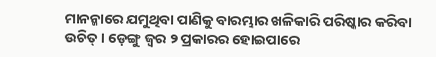ମାନନ୍କାରେ ଯମୁଥିବା ପାଣିକୁ ବାରମ୍ଭାର ଖଳିକାରି ପରିଷ୍କାର କରିବା ଉଚିତ୍ । ଡ଼େଙ୍ଗୁ ଜ୍ଵର ୨ ପ୍ରକାରର ହୋଇପାରେ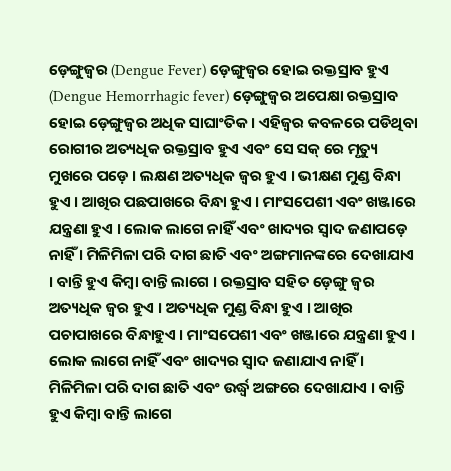ଡ଼େଙ୍ଗୁଜ୍ଵର (Dengue Fever) ଡ଼େଙ୍ଗୁଜ୍ଵର ହୋଇ ରକ୍ତସ୍ରାବ ହୁଏ (Dengue Hemorrhagic fever) ଡ଼େଙ୍ଗୁଜ୍ଵର ଅପେକ୍ଷା ରକ୍ତସ୍ରାବ ହୋଇ ଡ଼େଙ୍ଗୁଜ୍ଵର ଅଧିକ ସାଘାଂତିକ । ଏହିଜ୍ଵର କବଳରେ ପଡିଥିବା ରୋଗୀର ଅତ୍ୟଧିକ ରକ୍ତସ୍ରାବ ହୁଏ ଏବଂ ସେ ସକ୍ ରେ ମୃତ୍ୟୁ ମୁଖରେ ପଡ଼େ । ଲକ୍ଷଣ ଅତ୍ୟଧିକ ଜ୍ଵର ହୁଏ । ଭୀକ୍ଷଣ ମୁଣ୍ଡ ବିନ୍ଧା ହୁଏ । ଆଖିର ପଛପାଖରେ ବିନ୍ଧା ହୁଏ । ମାଂସପେଶୀ ଏବଂ ଖଞ୍ଜାରେ ଯନ୍ତ୍ରଣା ହୁଏ । ଲୋକ ଲାଗେ ନାହିଁ ଏବଂ ଖାଦ୍ୟର ସ୍ଵାଦ ଜଣାପଡ଼େ ନାହିଁ । ମିଳିମିଳା ପରି ଦାଗ ଛାତି ଏବଂ ଅଙ୍ଗମାନଙ୍କରେ ଦେଖାଯାଏ । ବାନ୍ତି ହୁଏ କିମ୍ବା ବାନ୍ତି ଲାଗେ । ରକ୍ତସ୍ରାବ ସହିତ ଡ଼େଙ୍ଗୁ ଜ୍ଵର ଅତ୍ୟଧିକ ଜ୍ଵର ହୁଏ । ଅତ୍ୟଧିକ ମୁଣ୍ଡ ବିନ୍ଧା ହୁଏ । ଆଖିର ପଚାପାଖରେ ବିନ୍ଧାହୁଏ । ମାଂସପେଶୀ ଏବଂ ଖଞ୍ଜାରେ ଯନ୍ତ୍ରଣା ହୁଏ । ଲୋକ ଲାଗେ ନାହିଁ ଏବଂ ଖାଦ୍ୟର ସ୍ଵାଦ ଜଣାଯାଏ ନାହିଁ । ମିଳିମିଳା ପରି ଦାଗ ଛାତି ଏବଂ ଉର୍ଦ୍ଧ୍ଵ ଅଙ୍ଗରେ ଦେଖାଯାଏ । ବାନ୍ତି ହୁଏ କିମ୍ବା ବାନ୍ତି ଲାଗେ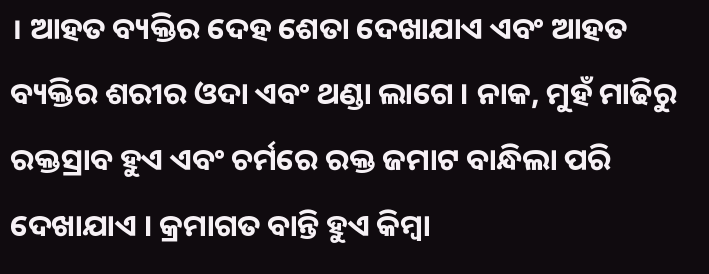। ଆହତ ବ୍ୟକ୍ତିର ଦେହ ଶେତା ଦେଖାଯାଏ ଏବଂ ଆହତ ବ୍ୟକ୍ତିର ଶରୀର ଓଦା ଏବଂ ଥଣ୍ଡା ଲାଗେ । ନାକ, ମୁହଁ ମାଢିରୁ ରକ୍ତସ୍ରାବ ହୁଏ ଏବଂ ଚର୍ମରେ ରକ୍ତ ଜମାଟ ବାନ୍ଧିଲା ପରି ଦେଖାଯାଏ । କ୍ରମାଗତ ବାନ୍ତି ହୁଏ କିମ୍ବା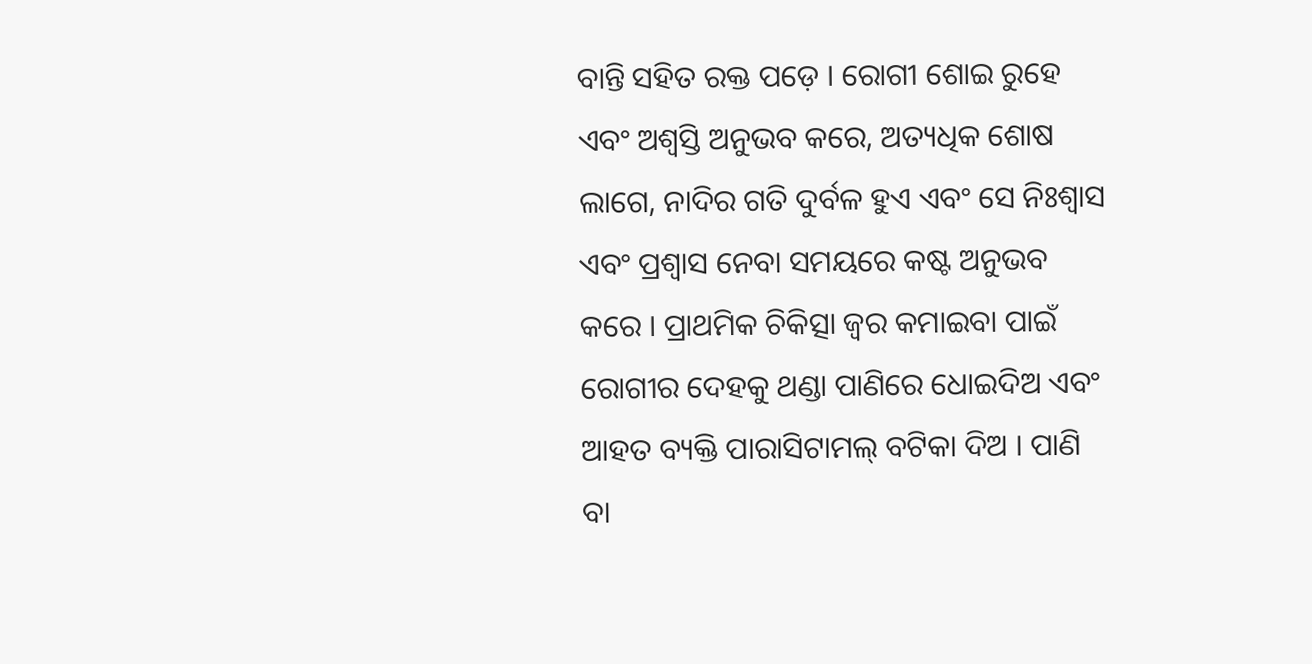ବାନ୍ତି ସହିତ ରକ୍ତ ପଡ଼େ । ରୋଗୀ ଶୋଇ ରୁହେ ଏବଂ ଅଶ୍ଵସ୍ତି ଅନୁଭବ କରେ, ଅତ୍ୟଧିକ ଶୋଷ ଲାଗେ, ନାଦିର ଗତି ଦୁର୍ବଳ ହୁଏ ଏବଂ ସେ ନିଃଶ୍ଵାସ ଏବଂ ପ୍ରଶ୍ଵାସ ନେବା ସମୟରେ କଷ୍ଟ ଅନୁଭବ କରେ । ପ୍ରାଥମିକ ଚିକିତ୍ସା ଜ୍ଵର କମାଇବା ପାଇଁ ରୋଗୀର ଦେହକୁ ଥଣ୍ଡା ପାଣିରେ ଧୋଇଦିଅ ଏବଂ ଆହତ ବ୍ୟକ୍ତି ପାରାସିଟାମଲ୍ ବଟିକା ଦିଅ । ପାଣି ବା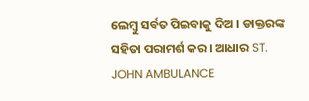ଲେମ୍ବୁ ସର୍ବତ ପିଇବାକୁ ଦିଅ । ଡାକ୍ତରଙ୍କ ସହିତା ପରାମର୍ଶ କର । ଆଧାର ST. JOHN AMBULANCE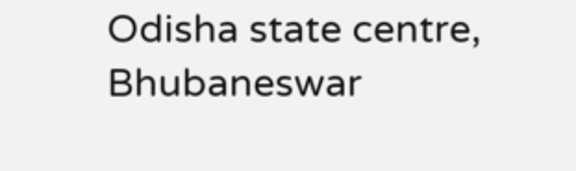Odisha state centre, Bhubaneswar